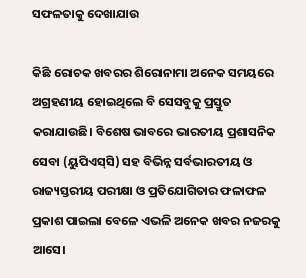ସଫଳତାକୁ ଦେଖାଯାଉ

କିଛି ରୋଚକ ଖବରର ଶିରୋନାମା ଅନେକ ସମୟରେ ଅଗ୍ରହଣୀୟ ହୋଇଥିଲେ ବି ସେସବୁକୁ ପ୍ରସ୍ତୁତ କରାଯାଉଛି। ବିଶେଷ ଭାବରେ ଭାରତୀୟ ପ୍ରଶାସନିକ ସେବା (ୟୁପିଏସ୍‌ସି) ସହ ବିଭିନ୍ନ ସର୍ବଭାରତୀୟ ଓ ରାଜ୍ୟସ୍ତରୀୟ ପରୀକ୍ଷା ଓ ପ୍ରତିଯୋଗିତାର ଫଳାଫଳ ପ୍ରକାଶ ପାଇଲା ବେଳେ ଏଭଳି ଅନେକ ଖବର ନଜରକୁ ଆସେ।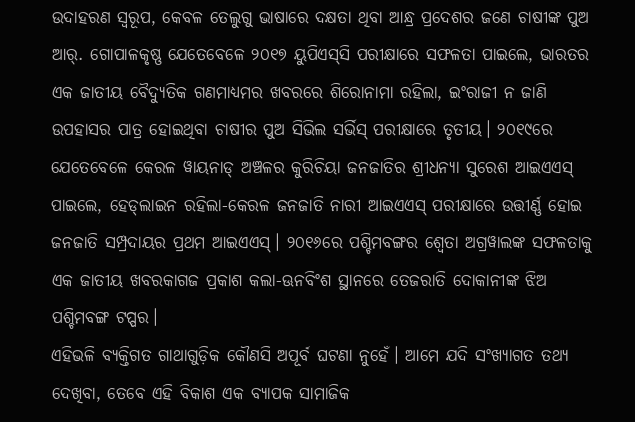ଉଦାହରଣ ସ୍ବରୂପ, କେବଳ ତେଲୁଗୁ ଭାଷାରେ ଦକ୍ଷତା ଥିବା ଆନ୍ଧ୍ର ପ୍ରଦେଶର ଜଣେ ଚାଷୀଙ୍କ ପୁଅ ଆର୍‌. ଗୋପାଳକୃଷ୍ଣ ଯେତେବେଳେ ୨୦୧୭ ୟୁପିଏସ୍‌ସି ପରୀକ୍ଷାରେ ସଫଳତା ପାଇଲେ, ଭାରତର ଏକ ଜାତୀୟ ବୈଦ୍ୟୁତିକ ଗଣମାଧ୍ୟମର ଖବରରେ ଶିରୋନାମା ରହିଲା, ଇଂରାଜୀ ନ ଜାଣି ଉପହାସର ପାତ୍ର ହୋଇଥିବା ଚାଷୀର ପୁଅ ସିଭିଲ ସର୍ଭିସ୍‌ ପରୀକ୍ଷାରେ ତୃତୀୟ। ୨୦୧୯ରେ ଯେତେବେଳେ କେରଳ ୱାୟନାଡ୍‌ ଅଞ୍ଚଳର କୁରିଚିୟା ଜନଜାତିର ଶ୍ରୀଧନ୍ୟା ସୁରେଶ ଆଇଏଏସ୍‌ ପାଇଲେ, ହେଡ୍‌ଲାଇନ ରହିଲା-କେରଳ ଜନଜାତି ନାରୀ ଆଇଏଏସ୍‌ ପରୀକ୍ଷାରେ ଉତ୍ତୀର୍ଣ୍ଣ ହୋଇ ଜନଜାତି ସମ୍ପ୍ରଦାୟର ପ୍ରଥମ ଆଇଏଏସ୍‌। ୨୦୧୬ରେ ପଶ୍ଚିମବଙ୍ଗର ଶ୍ୱେତା ଅଗ୍ରୱାଲଙ୍କ ସଫଳତାକୁ ଏକ ଜାତୀୟ ଖବରକାଗଜ ପ୍ରକାଶ କଲା-ଊନବିଂଶ ସ୍ଥାନରେ ତେଜରାତି ଦୋକାନୀଙ୍କ ଝିଅ ପଶ୍ଚିମବଙ୍ଗ ଟପ୍ପର।
ଏହିଭଳି ବ୍ୟକ୍ତିଗତ ଗାଥାଗୁଡ଼ିକ କୌଣସି ଅପୂର୍ବ ଘଟଣା ନୁହେଁ। ଆମେ ଯଦି ସଂଖ୍ୟାଗତ ତଥ୍ୟ ଦେଖିବା, ତେବେ ଏହି ବିକାଶ ଏକ ବ୍ୟାପକ ସାମାଜିକ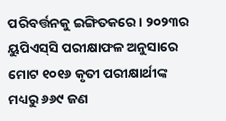ପରିବର୍ତ୍ତନକୁ ଇଙ୍ଗିତକରେ। ୨୦୨୩ର ୟୁପିଏସ୍‌ସି ପରୀକ୍ଷାଫଳ ଅନୁସାରେ ମୋଟ ୧୦୧୬ କୃତୀ ପରୀକ୍ଷାର୍ଥୀଙ୍କ ମଧ୍ୟରୁ ୬୬୯ ଜଣ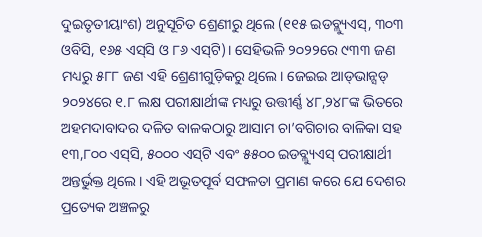ଦୁଇତୃତୀୟାଂଶ) ଅନୁସୂଚିତ ଶ୍ରେଣୀରୁ ଥିଲେ (୧୧୫ ଇଡବ୍ଲ୍ୟୁଏସ୍‌, ୩୦୩ ଓବିସି, ୧୬୫ ଏସ୍‌ସି ଓ ୮୬ ଏସ୍‌ଟି)। ସେହିଭଳି ୨୦୨୨ରେ ୯୩୩ ଜଣ ମଧ୍ୟରୁ ୫୮୮ ଜଣ ଏହି ଶ୍ରେଣୀଗୁଡ଼ିକରୁ ଥିଲେ। ଜେଇଇ ଆଡ୍‌ଭାନ୍ସଡ୍‌ ୨୦୨୪ରେ ୧.୮ ଲକ୍ଷ ପରୀକ୍ଷାର୍ଥୀଙ୍କ ମଧ୍ୟରୁ ଉତ୍ତୀର୍ଣ୍ଣ ୪୮,୨୪୮ଙ୍କ ଭିତରେ ଅହମଦାବାଦର ଦଳିତ ବାଳକଠାରୁ ଆସାମ ଚା’ବଗିଚାର ବାଳିକା ସହ ୧୩,୮୦୦ ଏସ୍‌ସି, ୫୦୦୦ ଏସ୍‌ଟି ଏବଂ ୫୫୦୦ ଇଡବ୍ଲ୍ୟୁଏସ୍‌ ପରୀକ୍ଷାର୍ଥୀ ଅନ୍ତର୍ଭୁକ୍ତ ଥିଲେ। ଏହି ଅଭୂତପୂର୍ବ ସଫଳତା ପ୍ରମାଣ କରେ ଯେ ଦେଶର ପ୍ରତ୍ୟେକ ଅଞ୍ଚଳରୁ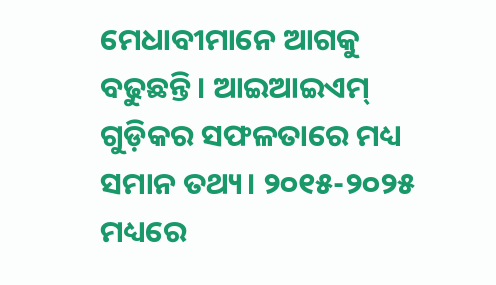ମେଧାବୀମାନେ ଆଗକୁ ବଢୁଛନ୍ତି। ଆଇଆଇଏମ୍‌ ଗୁଡ଼ିକର ସଫଳତାରେ ମଧ୍ୟ ସମାନ ତଥ୍ୟ। ୨୦୧୫-୨୦୨୫ ମଧ୍ୟରେ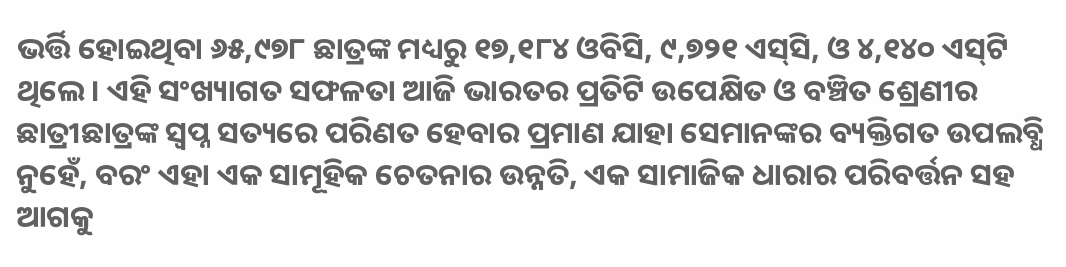ଭର୍ତ୍ତି ହୋଇଥିବା ୬୫,୯୭୮ ଛାତ୍ରଙ୍କ ମଧ୍ୟରୁ ୧୭,୧୮୪ ଓବିସି, ୯,୭୨୧ ଏସ୍‌ସି, ଓ ୪,୧୪୦ ଏସ୍‌ଟି ଥିଲେ। ଏହି ସଂଖ୍ୟାଗତ ସଫଳତା ଆଜି ଭାରତର ପ୍ରତିଟି ଉପେକ୍ଷିତ ଓ ବଞ୍ଚିତ ଶ୍ରେଣୀର ଛାତ୍ରୀଛାତ୍ରଙ୍କ ସ୍ବପ୍ନ ସତ୍ୟରେ ପରିଣତ ହେବାର ପ୍ରମାଣ ଯାହା ସେମାନଙ୍କର ବ୍ୟକ୍ତିଗତ ଉପଲବ୍ଧି ନୁହେଁ, ବରଂ ଏହା ଏକ ସାମୂହିକ ଚେତନାର ଉନ୍ନତି, ଏକ ସାମାଜିକ ଧାରାର ପରିବର୍ତ୍ତନ ସହ ଆଗକୁ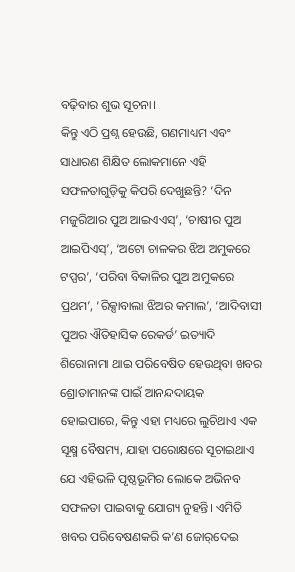ବଢ଼ିବାର ଶୁଭ ସୂଚନା।
କିନ୍ତୁ ଏଠି ପ୍ରଶ୍ନ ହେଉଛି, ଗଣମାଧ୍ୟମ ଏବଂ ସାଧାରଣ ଶିକ୍ଷିତ ଲୋକମାନେ ଏହି ସଫଳତାଗୁଡ଼ିକୁ କିପରି ଦେଖୁଛନ୍ତି? ‘ଦିନ ମଜୁରିଆର ପୁଅ ଆଇଏଏସ୍‌’, ‘ଚାଷୀର ପୁଅ ଆଇପିଏସ୍‌’, ‘ଅଟୋ ଚାଳକର ଝିଅ ଅମୁକରେ ଟପ୍ପର’, ‘ପରିବା ବିକାଳିର ପୁଅ ଅମୁକରେ ପ୍ରଥମ’, ‘ରିକ୍ସାବାଲା ଝିଅର କମାଲ’, ‘ଆଦିବାସୀ ପୁଅର ଐତିହାସିକ ରେକର୍ଡ’ ଇତ୍ୟାଦି ଶିରୋନାମା ଥାଇ ପରିବେଷିତ ହେଉଥିବା ଖବର ଶ୍ରୋତାମାନଙ୍କ ପାଇଁ ଆନନ୍ଦଦାୟକ ହୋଇପାରେ, କିନ୍ତୁ ଏହା ମଧ୍ୟରେ ଲୁଚିଥାଏ ଏକ ସୂକ୍ଷ୍ମ ବୈଷମ୍ୟ, ଯାହା ପରୋକ୍ଷରେ ସୂଚାଇଥାଏ ଯେ ଏହିଭଳି ପୃଷ୍ଠଭୂମିର ଲୋକେ ଅଭିନବ ସଫଳତା ପାଇବାକୁ ଯୋଗ୍ୟ ନୁହନ୍ତି। ଏମିତି ଖବର ପରିବେଷଣକରି କ’ଣ ଜୋର୍‌ଦେଇ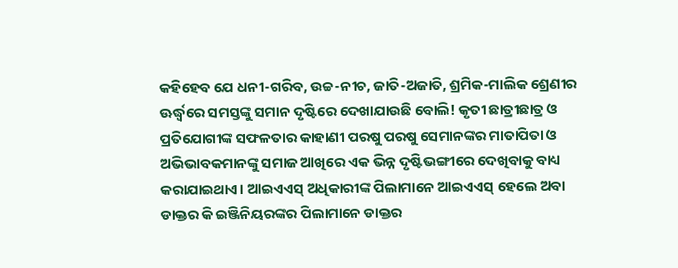କହିହେବ ଯେ ଧନୀ-ଗରିବ, ଉଚ୍ଚ-ନୀଚ, ଜାତି-ଅଜାତି, ଶ୍ରମିକ-ମାଲିକ ଶ୍ରେଣୀର ଊର୍ଦ୍ଧ୍ୱରେ ସମସ୍ତଙ୍କୁ ସମାନ ଦୃଷ୍ଟିରେ ଦେଖାଯାଉଛି ବୋଲି! କୃତୀ ଛାତ୍ରୀଛାତ୍ର ଓ ପ୍ରତିଯୋଗୀଙ୍କ ସଫଳତାର କାହାଣୀ ପରଷୁ ପରଷୁ ସେମାନଙ୍କର ମାତାପିତା ଓ ଅଭିଭାବକମାନଙ୍କୁ ସମାଜ ଆଖିରେ ଏକ ଭିନ୍ନ ଦୃଷ୍ଟିଭଙ୍ଗୀରେ ଦେଖିବାକୁ ବାଧ୍ୟ କରାଯାଇଥାଏ। ଆଇଏଏସ୍‌ ଅଧିକାରୀଙ୍କ ପିଲାମାନେ ଆଇଏଏସ୍‌ ହେଲେ ଅବା ଡାକ୍ତର କି ଇଞ୍ଜିନିୟରଙ୍କର ପିଲାମାନେ ଡାକ୍ତର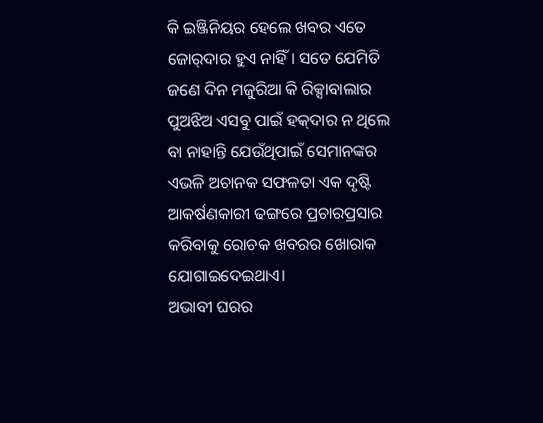କି ଇଞ୍ଜିନିୟର ହେଲେ ଖବର ଏତେ ଜୋର୍‌ଦାର ହୁଏ ନାହିଁ। ସତେ ଯେମିତି ଜଣେ ଦିନ ମଜୁରିଆ କି ରିକ୍ସାବାଲାର ପୁଅଝିଅ ଏସବୁ ପାଇଁ ହକ୍‌ଦାର ନ ଥିଲେ ବା ନାହାନ୍ତି ଯେଉଁଥିପାଇଁ ସେମାନଙ୍କର ଏଭଳି ଅଚାନକ ସଫଳତା ଏକ ଦୃଷ୍ଟି ଆକର୍ଷଣକାରୀ ଢଙ୍ଗରେ ପ୍ରଚାରପ୍ରସାର କରିବାକୁ ରୋଚକ ଖବରର ଖୋରାକ ଯୋଗାଇଦେଇଥାଏ।
ଅଭାବୀ ଘରର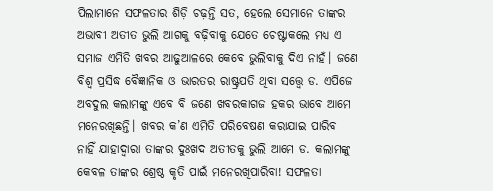ପିଲାମାନେ ସଫଳତାର ଶିଡ଼ି ଚଢ଼ନ୍ତି ସତ, ହେଲେ ସେମାନେ ତାଙ୍କର ଅଭାବୀ ଅତୀତ ଭୁଲି ଆଗକୁ ବଢ଼ିବାକୁ ଯେତେ ଚେଷ୍ଟାକଲେ ମଧ୍ୟ ଏ ସମାଜ ଏମିତି ଖବର ଆଢୁଆଳରେ କେବେ ଭୁଲିବାକୁ ଦିଏ ନାହଁ। ଜଣେ ବିଶ୍ୱ ପ୍ରସିଦ୍ଧ ବୈଜ୍ଞାନିକ ଓ ଭାରତର ରାଷ୍ଟ୍ରପତି ଥିବା ସତ୍ତ୍ବେ ଡ. ଏପିଜେ ଅବଦୁଲ କଲାମଙ୍କୁ ଏବେ ବି ଜଣେ ଖବରକାଗଜ ହକର ଭାବେ ଆମେ ମନେରଖିଛନ୍ତି। ଖବର କ’ଣ ଏମିତି ପରିବେଷଣ କରାଯାଇ ପାରିବ ନାହିଁ ଯାହାଦ୍ୱାରା ତାଙ୍କର ଦୁଃଖଦ ଅତୀତକୁ ଭୁଲି ଆମେ ଡ. କଲାମଙ୍କୁ କେବଳ ତାଙ୍କର ଶ୍ରେଷ୍ଠ କୃତି ପାଇଁ ମନେରଖିପାରିବା! ସଫଳତା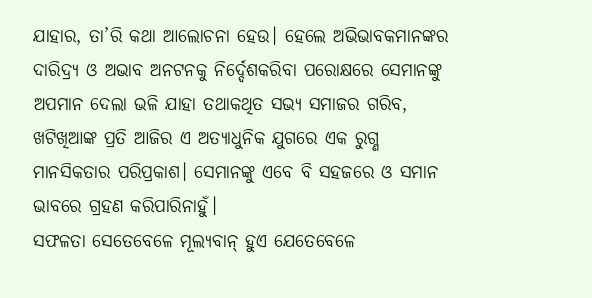ଯାହାର, ତା’ରି କଥା ଆଲୋଚନା ହେଉ। ହେଲେ ଅଭିଭାବକମାନଙ୍କର ଦାରିଦ୍ର୍ୟ ଓ ଅଭାବ ଅନଟନକୁ ନିର୍ଦ୍ଦେଶକରିବା ପରୋକ୍ଷରେ ସେମାନଙ୍କୁ ଅପମାନ ଦେଲା ଭଳି ଯାହା ତଥାକଥିତ ସଭ୍ୟ ସମାଜର ଗରିବ, ଖଟିଖିଆଙ୍କ ପ୍ରତି ଆଜିର ଏ ଅତ୍ୟାଧୁନିକ ଯୁଗରେ ଏକ ରୁଗ୍ଣ ମାନସିକତାର ପରିପ୍ରକାଶ। ସେମାନଙ୍କୁ ଏବେ ବି ସହଜରେ ଓ ସମାନ ଭାବରେ ଗ୍ରହଣ କରିପାରିନାହୁଁ।
ସଫଳତା ସେତେବେଳେ ମୂଲ୍ୟବାନ୍‌ ହୁଏ ଯେତେବେଳେ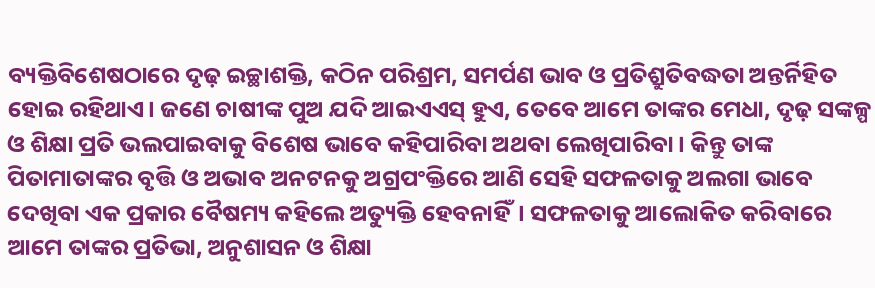ବ୍ୟକ୍ତିବିଶେଷଠାରେ ଦୃଢ଼ ଇଚ୍ଛାଶକ୍ତି, କଠିନ ପରିଶ୍ରମ, ସମର୍ପଣ ଭାବ ଓ ପ୍ରତିଶ୍ରୁତିବଦ୍ଧତା ଅନ୍ତର୍ନିହିତ ହୋଇ ରହିଥାଏ। ଜଣେ ଚାଷୀଙ୍କ ପୁଅ ଯଦି ଆଇଏଏସ୍‌ ହୁଏ, ତେବେ ଆମେ ତାଙ୍କର ମେଧା, ଦୃଢ଼ ସଙ୍କଳ୍ପ ଓ ଶିକ୍ଷା ପ୍ରତି ଭଲପାଇବାକୁ ବିଶେଷ ଭାବେ କହିପାରିବା ଅଥବା ଲେଖିପାରିବା। କିନ୍ତୁ ତାଙ୍କ ପିତାମାତାଙ୍କର ବୃତ୍ତି ଓ ଅଭାବ ଅନଟନକୁ ଅଗ୍ରପଂକ୍ତିରେ ଆଣି ସେହି ସଫଳତାକୁ ଅଲଗା ଭାବେ ଦେଖିବା ଏକ ପ୍ରକାର ବୈଷମ୍ୟ କହିଲେ ଅତ୍ୟୁକ୍ତି ହେବନାହିଁ। ସଫଳତାକୁ ଆଲୋକିତ କରିବାରେ ଆମେ ତାଙ୍କର ପ୍ରତିଭା, ଅନୁଶାସନ ଓ ଶିକ୍ଷା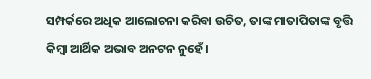ସମ୍ପର୍କରେ ଅଧିକ ଆଲୋଚନା କରିବା ଉଚିତ, ତାଙ୍କ ମାତାପିତାଙ୍କ ବୃତ୍ତି କିମ୍ବା ଆର୍ଥିକ ଅଭାବ ଅନଟନ ନୁହେଁ।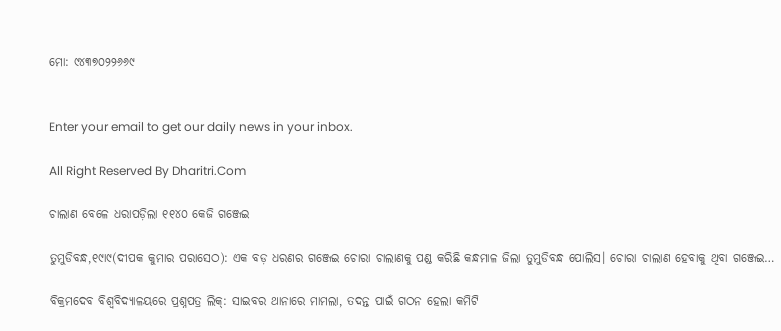ମୋ: ୯୪୩୭୦୨୨୬୬୯


Enter your email to get our daily news in your inbox.

All Right Reserved By Dharitri.Com

ଚାଲାଣ ବେଳେ ଧରାପଡ଼ିଲା ୧୧୪୦ କେଜି ଗଞ୍ଜେଇ

ତୁମୁଡିବନ୍ଧ,୧୯ା୯(ଦୀପକ କୁମାର ପରାସେଠ): ଏକ ବଡ଼ ଧରଣର ଗଞ୍ଜେଇ ଚୋରା ଚାଲାଣକୁ ପଣ୍ଡ କରିଛି କନ୍ଧମାଳ ଜିଲା ତୁମୁଡିବନ୍ଧ ପୋଲିସ। ଚୋରା ଚାଲାଣ ହେବାକୁ ଥିବା ଗଞ୍ଜେଇ…

ବିକ୍ରମଦେବ ବିଶ୍ୱବିଦ୍ୟାଳୟରେ ପ୍ରଶ୍ନପତ୍ର ଲିକ୍‌: ସାଇବର ଥାନାରେ ମାମଲା, ତଦନ୍ତ ପାଇଁ ଗଠନ ହେଲା କମିଟି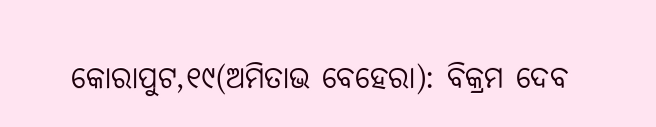କୋରାପୁଟ,୧୯(ଅମିତାଭ ବେହେରା): ବିକ୍ରମ ଦେବ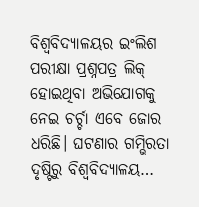ବିଶ୍ୱବିଦ୍ୟାଳୟର ଇଂଲିଶ ପରୀକ୍ଷା ପ୍ରଶ୍ନପତ୍ର ଲିକ୍‌ ହୋଇଥିବା ଅଭିଯୋଗକୁ ନେଇ ଚର୍ଚ୍ଚା ଏବେ ଜୋର ଧରିଛି। ଘଟଣାର ଗମ୍ଭିରତା ଦୃଷ୍ଟିରୁ ବିଶ୍ୱବିଦ୍ୟାଳୟ…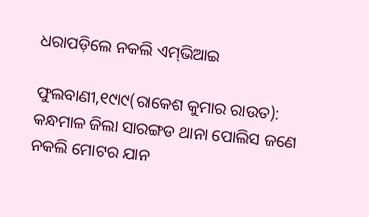ଧରାପଡ଼ିଲେ ନକଲି ଏମ୍‌ଭିଆଇ

ଫୁଲବାଣୀ,୧୯ା୯(ରାକେଶ କୁମାର ରାଉତ): କନ୍ଧମାଳ ଜିଲା ସାରଙ୍ଗଡ ଥାନା ପୋଲିସ ଜଣେ ନକଲି ମୋଟର ଯାନ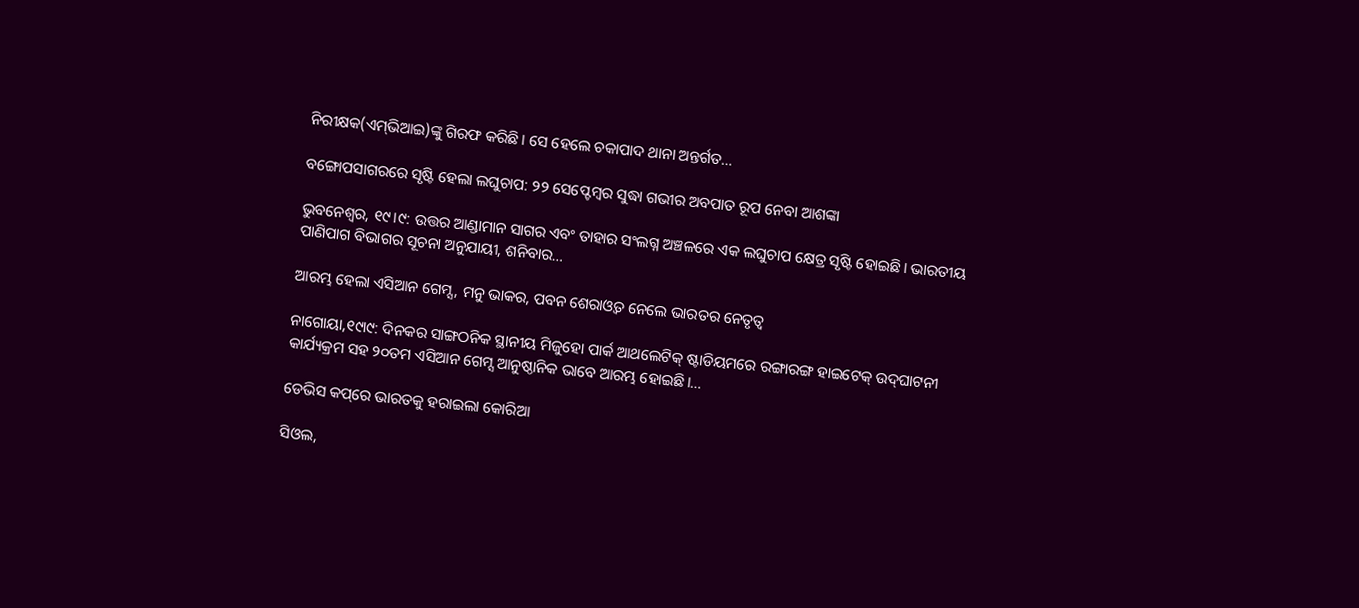ନିରୀକ୍ଷକ(ଏମ୍‌ଭିଆଇ)ଙ୍କୁ ଗିରଫ କରିଛି। ସେ ହେଲେ ଚକାପାଦ ଥାନା ଅନ୍ତର୍ଗତ…

ବଙ୍ଗୋପସାଗରରେ ସୃଷ୍ଟି ହେଲା ଲଘୁଚାପ: ୨୨ ସେପ୍ଟେମ୍ବର ସୁଦ୍ଧା ଗଭୀର ଅବପାତ ରୂପ ନେବା ଆଶଙ୍କା

ଭୁବନେଶ୍ୱର, ୧୯।୯: ଉତ୍ତର ଆଣ୍ଡାମାନ ସାଗର ଏବଂ ତାହାର ସଂଲଗ୍ନ ଅଞ୍ଚଳରେ ଏକ ଲଘୁଚାପ କ୍ଷେତ୍ର ସୃଷ୍ଟି ହୋଇଛି। ଭାରତୀୟ ପାଣିପାଗ ବିଭାଗର ସୂଚନା ଅନୁଯାୟୀ, ଶନିବାର…

ଆରମ୍ଭ ହେଲା ଏସିଆନ ଗେମ୍ସ, ମନୁ ଭାକର, ପବନ ଶେରାଓ୍ବତ ନେଲେ ଭାରତର ନେତୃତ୍ୱ

ନାଗୋୟା,୧୯ା୯: ଦିନକର ସାଙ୍ଗଠନିକ ସ୍ଥାନୀୟ ମିଜୁହୋ ପାର୍କ ଆଥଲେଟିକ୍‌ ଷ୍ଟାଡିୟମରେ ରଙ୍ଗାରଙ୍ଗ ହାଇଟେକ୍‌ ଉଦ୍‌ଘାଟନୀ କାର୍ଯ୍ୟକ୍ରମ ସହ ୨୦ତମ ଏସିଆନ ଗେମ୍ସ ଆନୁଷ୍ଠାନିକ ଭାବେ ଆରମ୍ଭ ହୋଇଛି।…

ଡେଭିସ କପ୍‌ରେ ଭାରତକୁ ହରାଇଲା କୋରିଆ

ସିଓଲ,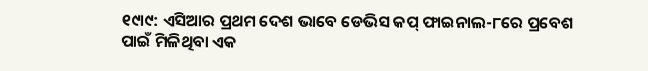୧୯ା୯: ଏସିଆର ପ୍ରଥମ ଦେଶ ଭାବେ ଡେଭିସ କପ୍‌ ଫାଇନାଲ-୮ରେ ପ୍ରବେଶ ପାଇଁ ମିଳିଥିବା ଏକ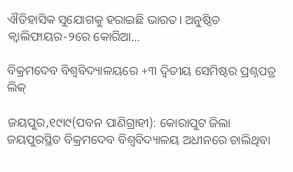ଐତିହାସିକ ସୁଯୋଗକୁ ହରାଇଛି ଭାରତ। ଅନୁଷ୍ଠିତ କ୍ୱାଲିଫାୟର-୨ରେ କୋରିଆ…

ବିକ୍ରମଦେବ ବିଶ୍ୱବିଦ୍ୟାଳୟରେ +୩ ଦ୍ୱିତୀୟ ସେମିଷ୍ଟର ପ୍ରଶ୍ନପତ୍ର ଲିକ୍‌

ଜୟପୁର,୧୯ା୯(ପବନ ପାଣିଗ୍ରାହୀ): କୋରାପୁଟ ଜିଲା ଜୟପୁରସ୍ଥିତ ବିକ୍ରମଦେବ ବିଶ୍ୱବିଦ୍ୟାଳୟ ଅଧୀନରେ ଚାଲିଥିବା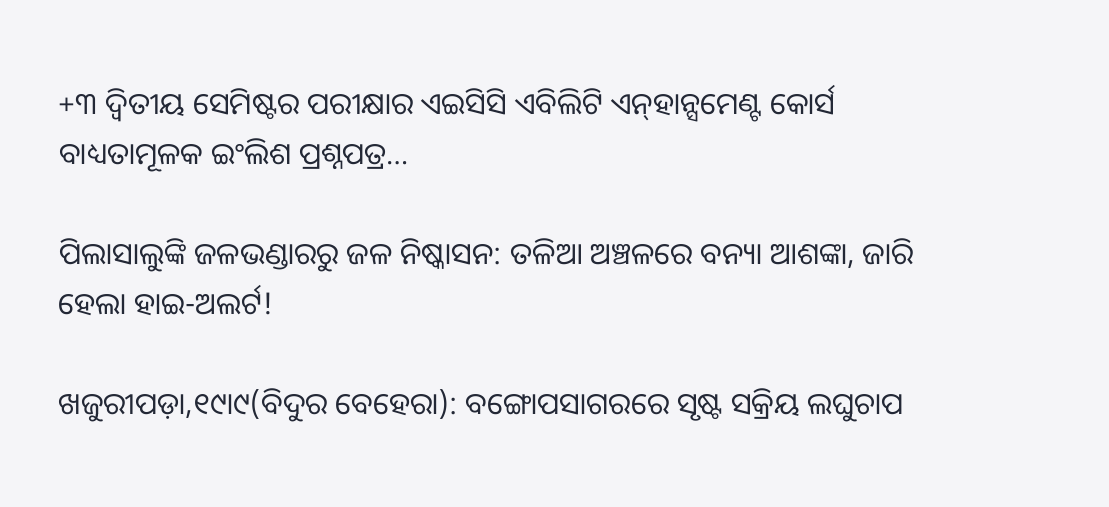+୩ ଦ୍ବିତୀୟ ସେମିଷ୍ଟର ପରୀକ୍ଷାର ଏଇସିସି ଏବିଲିଟି ଏନ୍‌ହାନ୍ସମେଣ୍ଟ କୋର୍ସ ବାଧ୍ୟତାମୂଳକ ଇଂଲିଶ ପ୍ରଶ୍ନପତ୍ର…

ପିଲାସାଲୁଙ୍କି ଜଳଭଣ୍ଡାରରୁ ଜଳ ନିଷ୍କାସନ: ତଳିଆ ଅଞ୍ଚଳରେ ବନ୍ୟା ଆଶଙ୍କା, ଜାରି ହେଲା ହାଇ-ଅଲର୍ଟ!

ଖଜୁରୀପଡ଼ା,୧୯ା୯(ବିଦୁର ବେହେରା): ବଙ୍ଗୋପସାଗରରେ ସୃଷ୍ଟ ସକ୍ରିୟ ଲଘୁଚାପ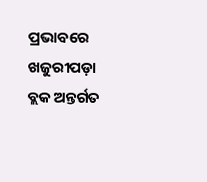ପ୍ରଭାବରେ ଖଜୁରୀପଡ଼ା ବ୍ଲକ ଅନ୍ତର୍ଗତ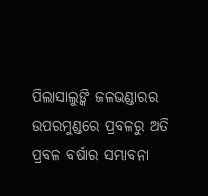ପିଲାସାଲୁଙ୍କି ଜଳଭଣ୍ଡାରର ଉପରମୁଣ୍ଡରେ ପ୍ରବଳରୁ ଅତି ପ୍ରବଳ ବର୍ଷାର ସମ୍ଭାବନା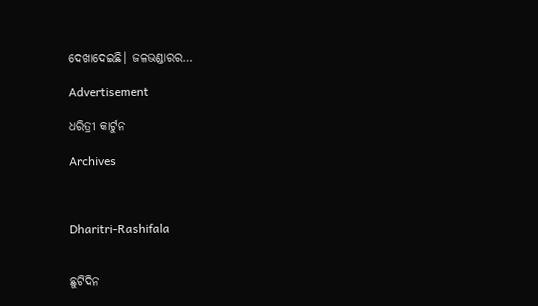ଦେଖାଦେଇଛି। ଜଳଭଣ୍ଡାରର…

Advertisement

ଧରିତ୍ରୀ କାର୍ଟୁନ

Archives



Dharitri-Rashifala


ଛୁଟିଦିନ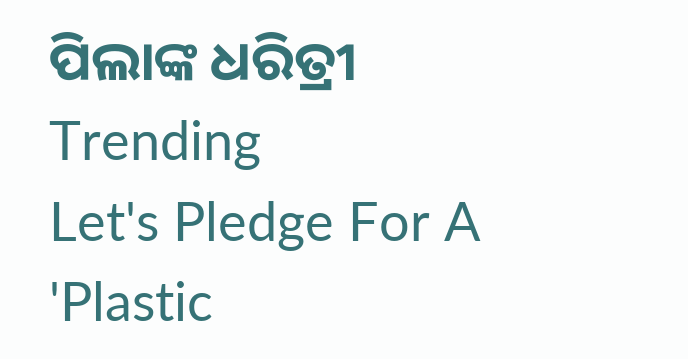ପିଲାଙ୍କ ଧରିତ୍ରୀ
Trending
Let's Pledge For A 'Plastic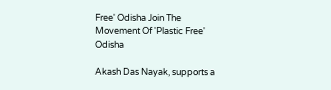Free' Odisha Join The Movement Of 'Plastic Free' Odisha

Akash Das Nayak, supports a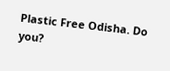Plastic Free Odisha. Do you?